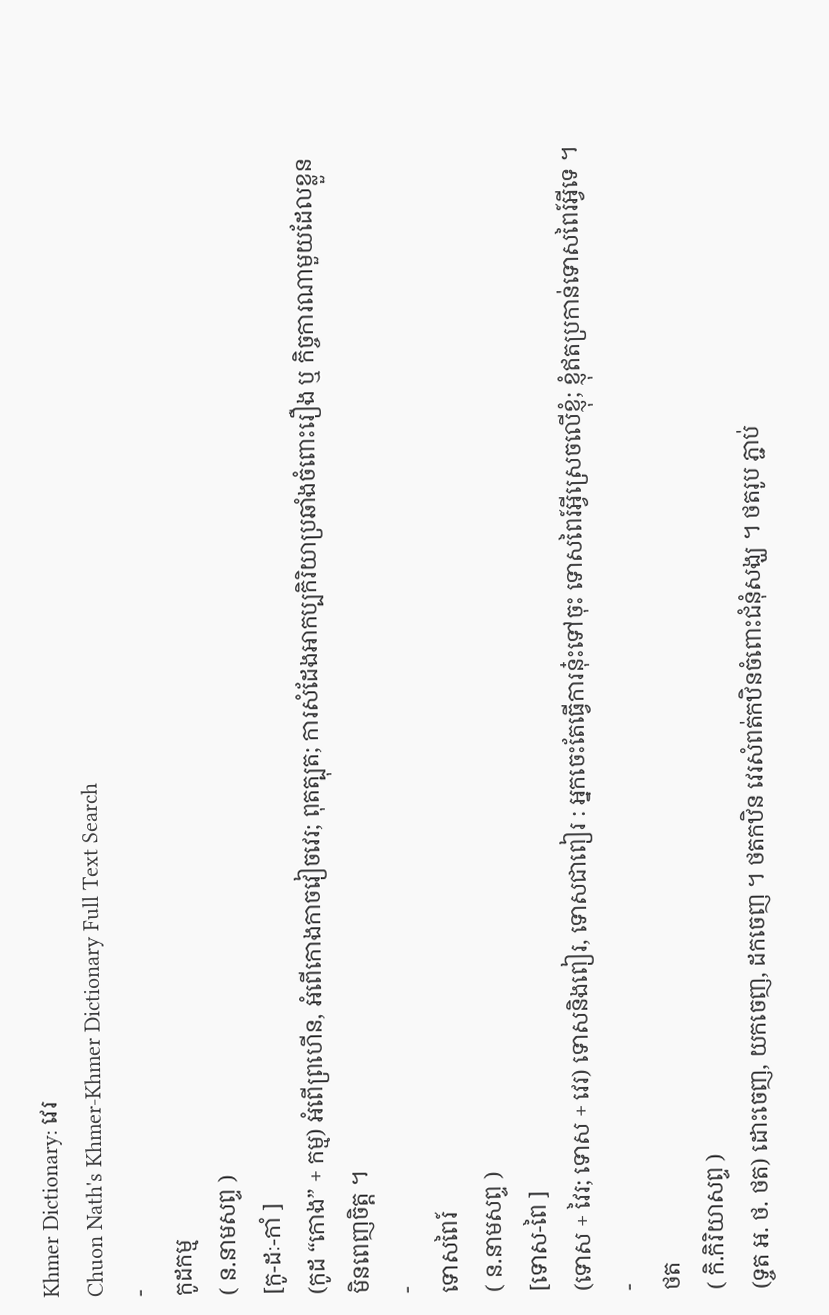Khmer Dictionary: វេរ
Chuon Nath's Khmer-Khmer Dictionary Full Text Search
-
កូដកម្ម
( ន.នាមសព្ទ )
[កូ-ដៈ-កាំ ]
(កូដ “កោង” + កម្ម) អំពើព្រហើន, អំពើកោងកាចវៀចវេរ; ពុតត្បុត; ការសំដែងអាកប្បកិរិយាប្រឆាំងចំពោះរឿង ឬ កិច្ចការណាមួយដែលខ្លួនមិនពេញចិត្ត ។
-
ទោសពៃរ៍
( ន.នាមសព្ទ )
[ទោស-ពៃ ]
(ទោស + វៃរ; ទោស + វេរ) ទោសនិងពៀរ, ទោសជាពៀរ : អ្នកចេះតែធ្វើការនុ៎ះទៅចុះ ទោសពៃរ៍អ្វីស្រេចលើខ្ញុំ; ខ្ញុំឥតប្រកាន់ទោសពៃរ៍អ្វីទេ ។
-
ថត
( កិ.កិរិយាសព្ទ )
(ទ្ចត អ. ថ. ថត) ដោះចេញ, យកចេញ, ដកចេញ ។ ថតកឋិន វេរសំពត់កឋិនចំពោះជំនុំសង្ឃ ។ ថតរូប ភ្ជាប់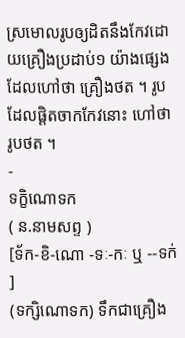ស្រមោលរូបឲ្យដិតនឹងកែវដោយគ្រឿងប្រដាប់១ យ៉ាងផ្សេងដែលហៅថា គ្រឿងថត ។ រូបដែលផ្ដិតចាកកែវនោះ ហៅថា រូបថត ។
-
ទក្ខិណោទក
( ន.នាមសព្ទ )
[ទ័ក-ខិ-ណោ -ទៈ-កៈ ឬ --ទក់ ]
(ទក្សិណោទក) ទឹកជាគ្រឿង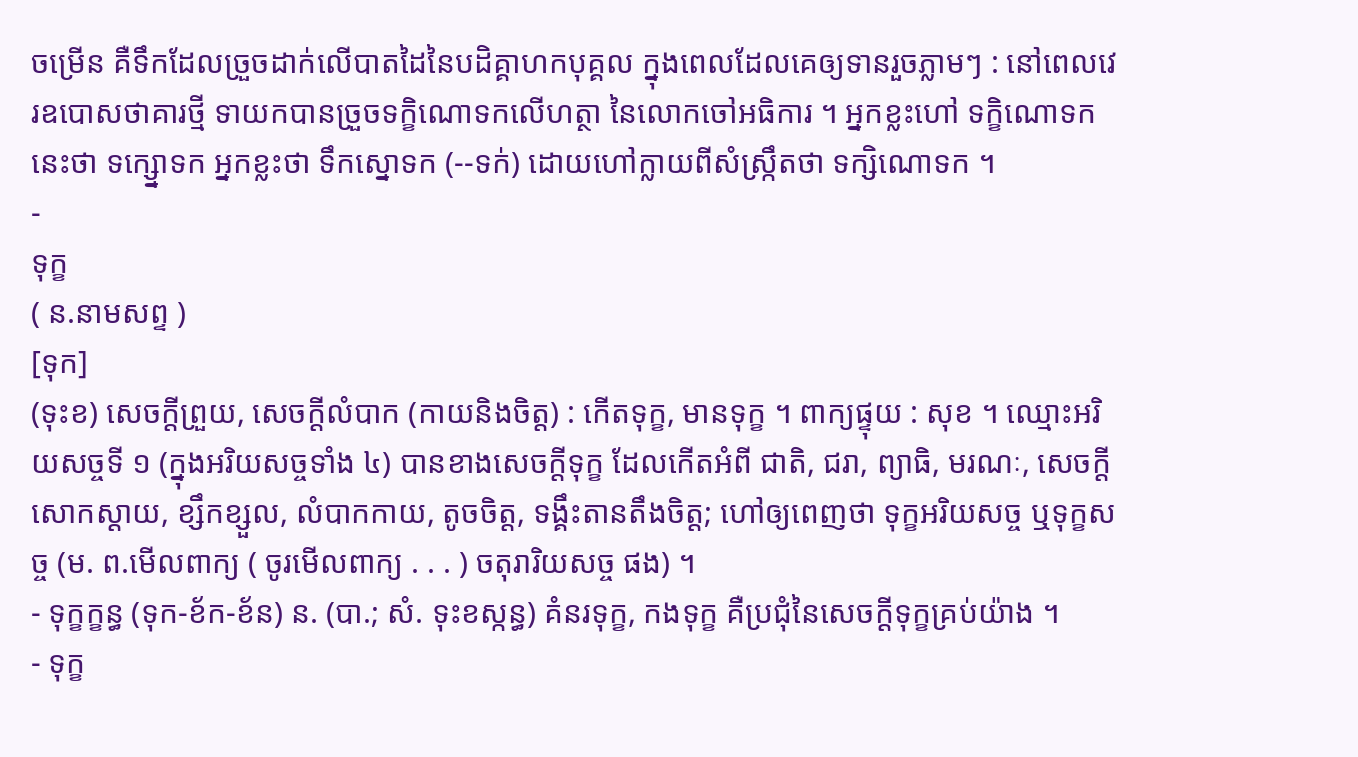ចម្រើន គឺទឹកដែលច្រួចដាក់លើបាតដៃនៃបដិគ្គាហកបុគ្គល ក្នុងពេលដែលគេឲ្យទានរួចភ្លាមៗ : នៅពេលវេរឧបោសថាគារថ្មី ទាយកបានច្រួចទក្ខិណោទកលើហត្ថា នៃលោកចៅអធិការ ។ អ្នកខ្លះហៅ ទក្ខិណោទក នេះថា ទក្ស្នោទក អ្នកខ្លះថា ទឹកស្នោទក (--ទក់) ដោយហៅក្លាយពីសំស្រ្កឹតថា ទក្សិណោទក ។
-
ទុក្ខ
( ន.នាមសព្ទ )
[ទុក]
(ទុះខ) សេចក្ដីព្រួយ, សេចក្ដីលំបាក (កាយនិងចិត្ត) : កើតទុក្ខ, មានទុក្ខ ។ ពាក្យផ្ទុយ : សុខ ។ ឈ្មោះអរិយសច្ចទី ១ (ក្នុងអរិយសច្ចទាំង ៤) បានខាងសេចក្ដីទុក្ខ ដែលកើតអំពី ជាតិ, ជរា, ព្យាធិ, មរណៈ, សេចក្ដីសោកស្ដាយ, ខ្សឹកខ្សួល, លំបាកកាយ, តូចចិត្ត, ទង្គឹះតានតឹងចិត្ត; ហៅឲ្យពេញថា ទុក្ខអរិយសច្ច ឬទុក្ខសច្ច (ម. ព.មើលពាក្យ ( ចូរមើលពាក្យ . . . ) ចតុរារិយសច្ច ផង) ។
- ទុក្ខក្ខន្ធ (ទុក-ខ័ក-ខ័ន) ន. (បា.; សំ. ទុះខស្កន្ធ) គំនរទុក្ខ, កងទុក្ខ គឺប្រជុំនៃសេចក្ដីទុក្ខគ្រប់យ៉ាង ។
- ទុក្ខ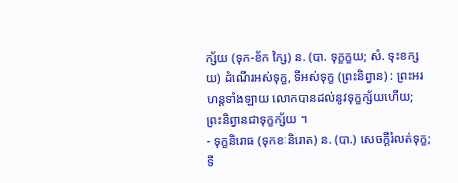ក្ស័យ (ទុក-ខ័ក ក្សៃ) ន. (បា. ទុក្ខក្ខយ; សំ. ទុះខក្សយ) ដំណើរអស់ទុក្ខ, ទីអស់ទុក្ខ (ព្រះនិព្វាន) : ព្រះអរហន្តទាំងឡាយ លោកបានដល់នូវទុក្ខក្ស័យហើយ; ព្រះនិព្វានជាទុក្ខក្ស័យ ។
- ទុក្ខនិរោធ (ទុកខៈនិរោត) ន. (បា.) សេចក្ដីរំលត់ទុក្ខ; ទី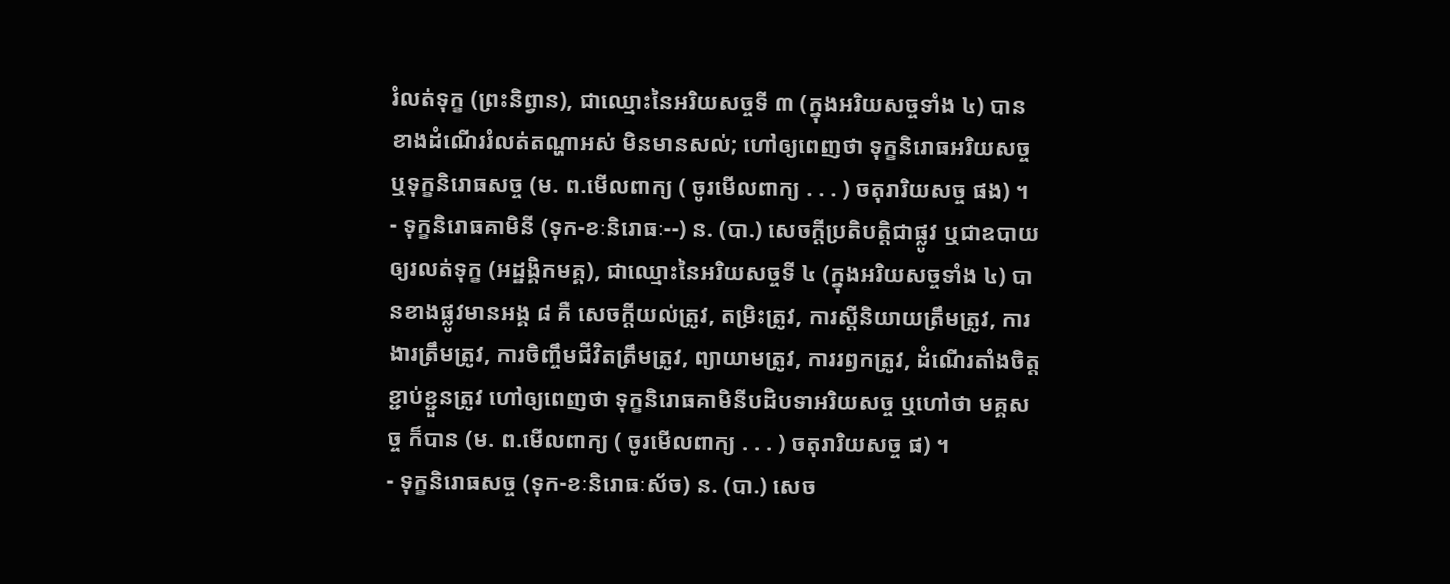រំលត់ទុក្ខ (ព្រះនិព្វាន), ជាឈ្មោះនៃអរិយសច្ចទី ៣ (ក្នុងអរិយសច្ចទាំង ៤) បានខាងដំណើររំលត់តណ្ហាអស់ មិនមានសល់; ហៅឲ្យពេញថា ទុក្ខនិរោធអរិយសច្ច ឬទុក្ខនិរោធសច្ច (ម. ព.មើលពាក្យ ( ចូរមើលពាក្យ . . . ) ចតុរារិយសច្ច ផង) ។
- ទុក្ខនិរោធគាមិនី (ទុក-ខៈនិរោធៈ--) ន. (បា.) សេចក្ដីប្រតិបត្តិជាផ្លូវ ឬជាឧបាយឲ្យរលត់ទុក្ខ (អដ្ឋង្គិកមគ្គ), ជាឈ្មោះនៃអរិយសច្ចទី ៤ (ក្នុងអរិយសច្ចទាំង ៤) បានខាងផ្លូវមានអង្គ ៨ គឺ សេចក្ដីយល់ត្រូវ, តម្រិះត្រូវ, ការស្ដីនិយាយត្រឹមត្រូវ, ការងារត្រឹមត្រូវ, ការចិញ្ចឹមជីវិតត្រឹមត្រូវ, ព្យាយាមត្រូវ, ការរឭកត្រូវ, ដំណើរតាំងចិត្តខ្ជាប់ខ្ជួនត្រូវ ហៅឲ្យពេញថា ទុក្ខនិរោធគាមិនីបដិបទាអរិយសច្ច ឬហៅថា មគ្គសច្ច ក៏បាន (ម. ព.មើលពាក្យ ( ចូរមើលពាក្យ . . . ) ចតុរារិយសច្ច ផ) ។
- ទុក្ខនិរោធសច្ច (ទុក-ខៈនិរោធៈស័ច) ន. (បា.) សេច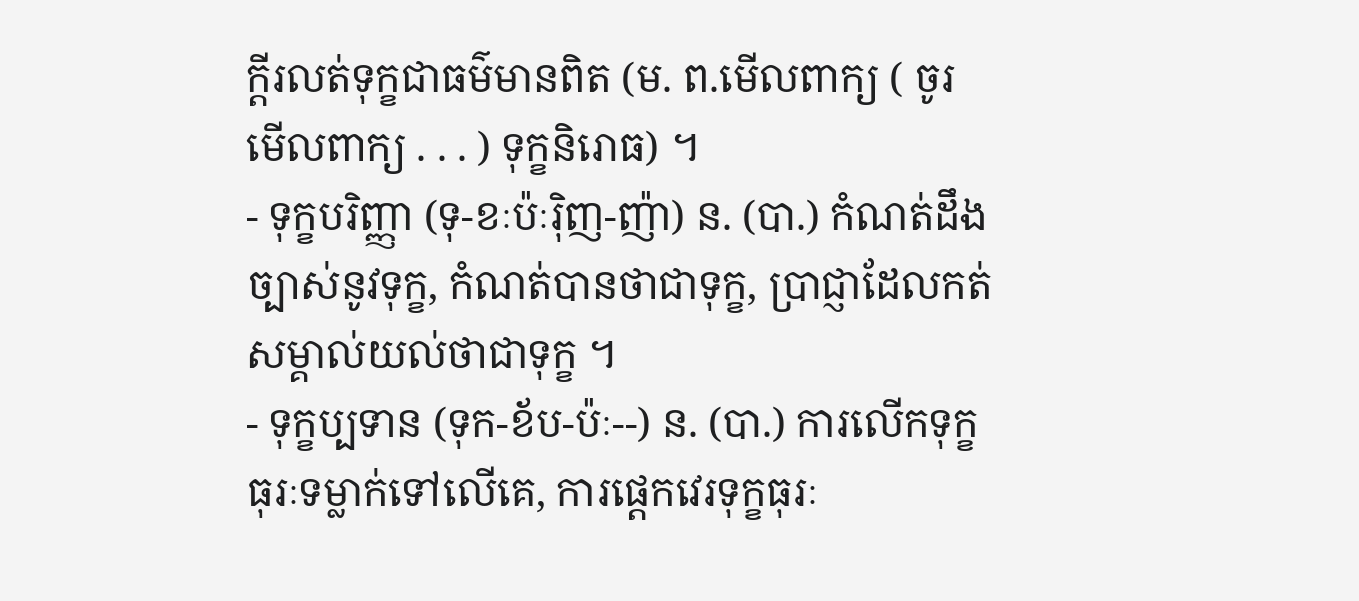ក្ដីរលត់ទុក្ខជាធម៌មានពិត (ម. ព.មើលពាក្យ ( ចូរមើលពាក្យ . . . ) ទុក្ខនិរោធ) ។
- ទុក្ខបរិញ្ញា (ទុ-ខៈប៉ៈរ៉ិញ-ញ៉ា) ន. (បា.) កំណត់ដឹងច្បាស់នូវទុក្ខ, កំណត់បានថាជាទុក្ខ, ប្រាជ្ញាដែលកត់សម្គាល់យល់ថាជាទុក្ខ ។
- ទុក្ខប្បទាន (ទុក-ខ័ប-ប៉ៈ--) ន. (បា.) ការលើកទុក្ខធុរៈទម្លាក់ទៅលើគេ, ការផ្ដេកវេរទុក្ខធុរៈ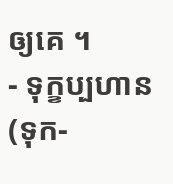ឲ្យគេ ។
- ទុក្ខប្បហាន (ទុក-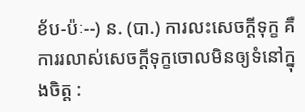ខ័ប-ប៉ៈ--) ន. (បា.) ការលះសេចក្ដីទុក្ខ គឺការរលាស់សេចក្ដីទុក្ខចោលមិនឲ្យទំនៅក្នុងចិត្ត :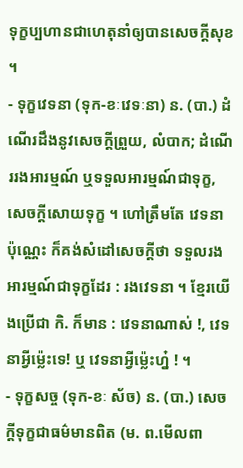ទុក្ខប្បហានជាហេតុនាំឲ្យបានសេចក្ដីសុខ ។
- ទុក្ខវេទនា (ទុក-ខៈវេទៈនា) ន. (បា.) ដំណើរដឹងនូវសេចក្ដីព្រួយ, លំបាក; ដំណើររងអារម្មណ៍ ឬទទួលអារម្មណ៍ជាទុក្ខ, សេចក្ដីសោយទុក្ខ ។ ហៅត្រឹមតែ វេទនា ប៉ុណ្ណេះ ក៏គង់សំដៅសេចក្ដីថា ទទួលរងអារម្មណ៍ជាទុក្ខដែរ : រងវេទនា ។ ខ្មែរយើងប្រើជា កិ. ក៏មាន : វេទនាណាស់ !, វេទនាអ្វីម៉្លេះទេ! ឬ វេទនាអ្វីម្ល៉េះហ៎្ន ! ។
- ទុក្ខសច្ច (ទុក-ខៈ ស័ច) ន. (បា.) សេចក្ដីទុក្ខជាធម៌មានពិត (ម. ព.មើលពា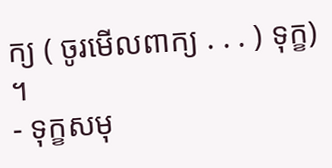ក្យ ( ចូរមើលពាក្យ . . . ) ទុក្ខ) ។
- ទុក្ខសមុ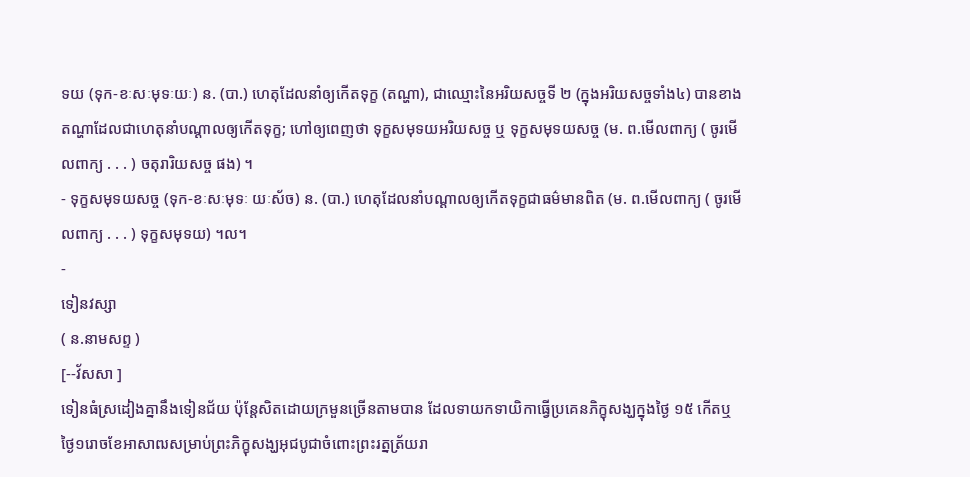ទយ (ទុក-ខៈសៈមុទៈយៈ) ន. (បា.) ហេតុដែលនាំឲ្យកើតទុក្ខ (តណ្ហា), ជាឈ្មោះនៃអរិយសច្ចទី ២ (ក្នុងអរិយសច្ចទាំង៤) បានខាងតណ្ហាដែលជាហេតុនាំបណ្ដាលឲ្យកើតទុក្ខ; ហៅឲ្យពេញថា ទុក្ខសមុទយអរិយសច្ច ឬ ទុក្ខសមុទយសច្ច (ម. ព.មើលពាក្យ ( ចូរមើលពាក្យ . . . ) ចតុរារិយសច្ច ផង) ។
- ទុក្ខសមុទយសច្ច (ទុក-ខៈសៈមុទៈ យៈស័ច) ន. (បា.) ហេតុដែលនាំបណ្ដាលឲ្យកើតទុក្ខជាធម៌មានពិត (ម. ព.មើលពាក្យ ( ចូរមើលពាក្យ . . . ) ទុក្ខសមុទយ) ។ល។
-
ទៀនវស្សា
( ន.នាមសព្ទ )
[--វ័សសា ]
ទៀនធំស្រដៀងគ្នានឹងទៀនជ័យ ប៉ុន្តែសិតដោយក្រមួនច្រើនតាមបាន ដែលទាយកទាយិកាធ្វើប្រគេនភិក្ខុសង្ឃក្នុងថ្ងៃ ១៥ កើតឬថ្ងៃ១រោចខែអាសាឍសម្រាប់ព្រះភិក្ខុសង្ឃអុជបូជាចំពោះព្រះរត្នត្រ័យរា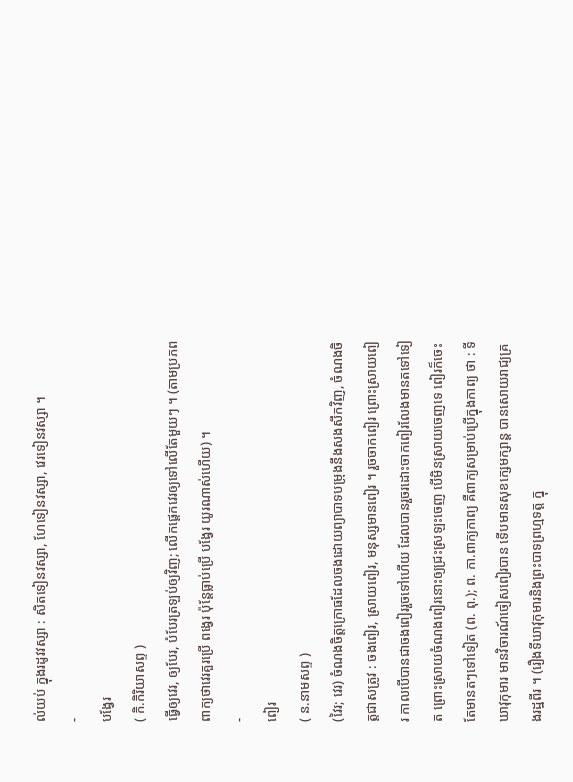ល់យប់ ក្នុងរដូវវស្សា : សិតទៀនវស្សា, ហែទៀនវស្សា, វេរទៀនវស្សា ។
-
បង្វែរ
( កិ.កិរិយាសព្ទ )
ធ្វើឲ្យវេរ, ឲ្យបែរ, បំបែរត្រឡប់ឲ្យវិញ; លើកផ្តេកវេរឲ្យទៅលើតែមួយៗ ។ (តាមប្រភពពាក្យថាវេរគួរប្រើ ពង្វេរ ប៉ុន្តែធ្លាប់ប្រើ បង្វែរ យូរណាស់ហើយ) ។
-
ពៀរ
( ន.នាមសព្ទ )
(វៃរ; វេរ) ចំណងចិត្តក្រោធដែលចងដោយព្យាបាទបម្រុងនឹងសងសឹកវិញ, ចំណងចិត្តជាសត្រូវ : ចងពៀរ, ស្រាយពៀរ, មនុស្សមានពៀរ ។ រួចចាកពៀរ ព្រោះស្រាយពៀរ កាលបើបានជាចងពៀររួចទៅហើយ ដែលបានរួចរដោះចាកពៀរលែងមានតទៅទៀត ព្រោះស្រាយចំណងពៀរនោះឲ្យជ្រះស្រឡះចេញ បើមិនស្រាយចេញទេ ពៀរក៏ចេះតែមានតៗទៅទៀត (ព. ពុ.); ព. កា.ពាក្យកាព្យ គឺពាក្យសម្រាប់ប្រើក្នុងកាព្យ ថា : ទីឃាវុកុមារ មានវិចារណ៍ចៀសពៀរបាន ទើបមានសុខក្សេមក្សាន្ត បានសោយរាជ្យគ្រងរដ្ឋពីរ ។ (រឿងទីឃាវុកុមារនិងព្រះបាទព្រហ្មទត្ត ក្នុ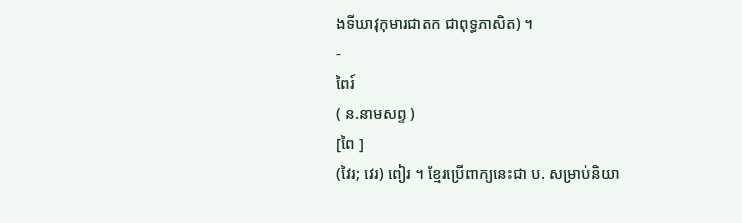ងទីឃាវុកុមារជាតក ជាពុទ្ធភាសិត) ។
-
ពៃរ៍
( ន.នាមសព្ទ )
[ពៃ ]
(វៃរ; វេរ) ពៀរ ។ ខ្មែរប្រើពាក្យនេះជា ប. សម្រាប់និយា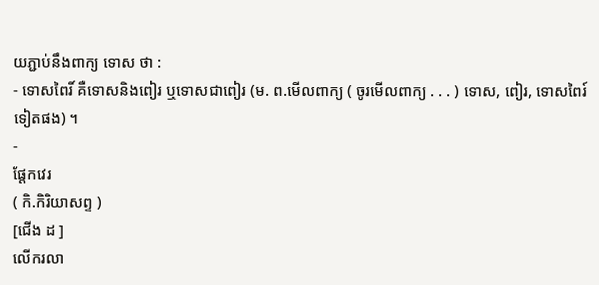យភ្ជាប់នឹងពាក្យ ទោស ថា :
- ទោសពៃរិ៍ គឺទោសនិងពៀរ ឬទោសជាពៀរ (ម. ព.មើលពាក្យ ( ចូរមើលពាក្យ . . . ) ទោស, ពៀរ, ទោសពៃរ៍ ទៀតផង) ។
-
ផ្ដែកវេរ
( កិ.កិរិយាសព្ទ )
[ជើង ដ ]
លើករលា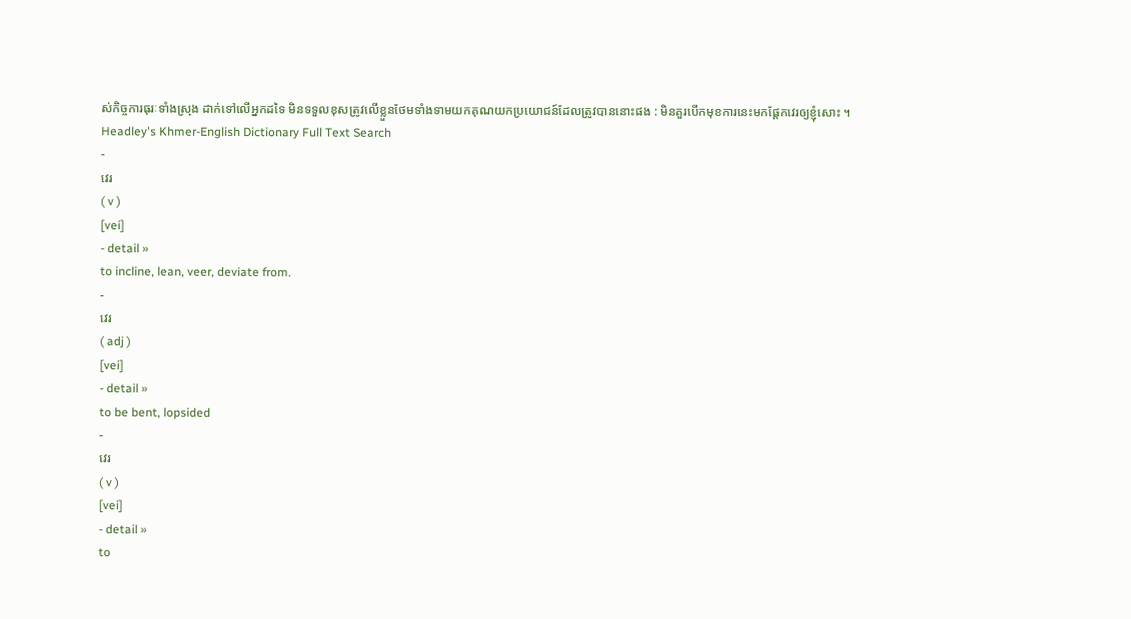ស់កិច្ចការធុរៈទាំងស្រុង ដាក់ទៅលើអ្នកដទៃ មិនទទួលខុសត្រូវលើខ្លួនថែមទាំងទាមយកគុណយកប្រយោជន៍ដែលត្រូវបាននោះផង : មិនគួរបើកមុខការនេះមកផ្ដែកវេរឲ្យខ្ញុំសោះ ។
Headley's Khmer-English Dictionary Full Text Search
-
វេរ
( v )
[vei]
- detail »
to incline, lean, veer, deviate from.
-
វេរ
( adj )
[vei]
- detail »
to be bent, lopsided
-
វេរ
( v )
[vei]
- detail »
to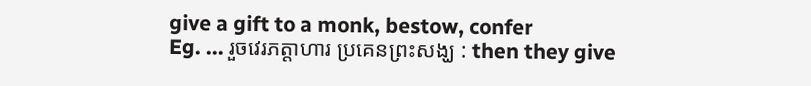give a gift to a monk, bestow, confer
Eg. ... រួចវេរភត្តាហារ ប្រគេនព្រះសង្ឃ : then they give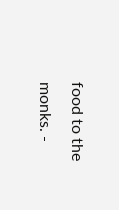food to the monks. -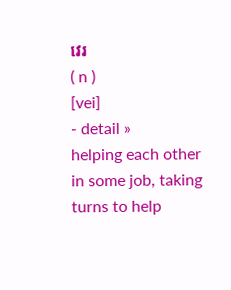វេរ
( n )
[vei]
- detail »
helping each other in some job, taking turns to help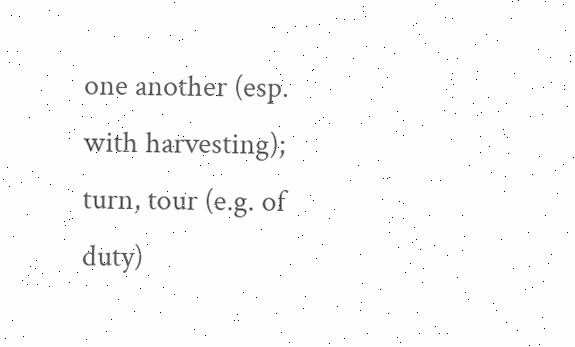one another (esp. with harvesting); turn, tour (e.g. of duty)